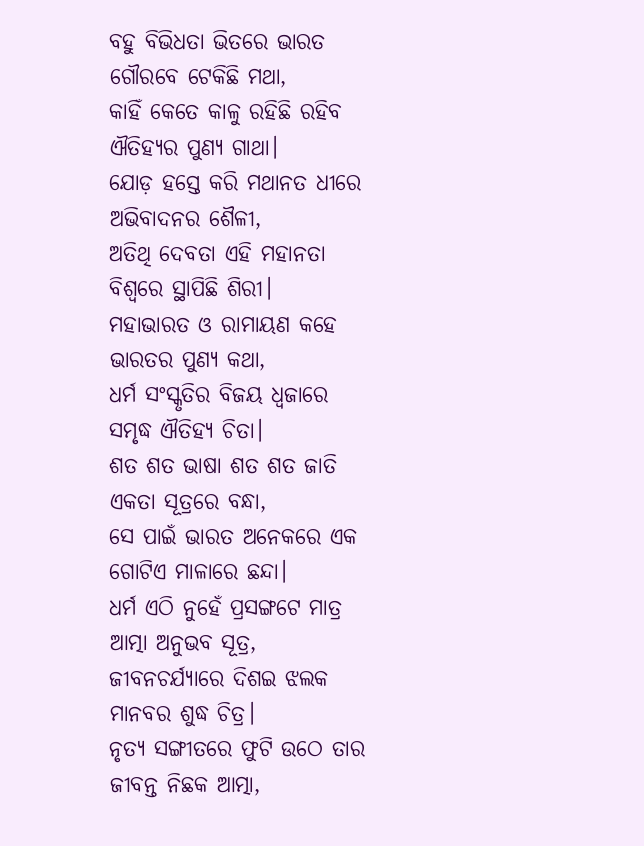ବହୁ ବିଭିଧତା ଭିତରେ ଭାରତ
ଗୌରବେ ଟେକିଛି ମଥା,
କାହିଁ କେତେ କାଳୁ ରହିଛି ରହିବ
ଐତିହ୍ୟର ପୁଣ୍ୟ ଗାଥା।
ଯୋଡ଼ ହସ୍ତେ କରି ମଥାନତ ଧୀରେ
ଅଭିବାଦନର ଶୈଳୀ,
ଅତିଥି ଦେବତା ଏହି ମହାନତା
ବିଶ୍ବରେ ସ୍ଥାପିଛି ଶିରୀ।
ମହାଭାରତ ଓ ରାମାୟଣ କହେ
ଭାରତର ପୁଣ୍ୟ କଥା,
ଧର୍ମ ସଂସ୍କୃତିର ବିଜୟ ଧ୍ୱଜାରେ
ସମୃଦ୍ଧ ଐତିହ୍ୟ ଚିତା।
ଶତ ଶତ ଭାଷା ଶତ ଶତ ଜାତି
ଏକତା ସୂତ୍ରରେ ବନ୍ଧା,
ସେ ପାଇଁ ଭାରତ ଅନେକରେ ଏକ
ଗୋଟିଏ ମାଳାରେ ଛନ୍ଦା।
ଧର୍ମ ଏଠି ନୁହେଁ ପ୍ରସଙ୍ଗଟେ ମାତ୍ର
ଆତ୍ମା ଅନୁଭବ ସୂତ୍ର,
ଜୀବନଚର୍ଯ୍ୟାରେ ଦିଶଇ ଝଲକ
ମାନବର ଶୁଦ୍ଧ ଚିତ୍ର।
ନୃତ୍ୟ ସଙ୍ଗୀତରେ ଫୁଟି ଉଠେ ତାର
ଜୀବନ୍ତ ନିଛକ ଆତ୍ମା,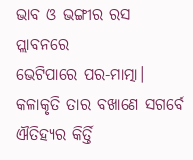ଭାବ ଓ ଭଙ୍ଗୀର ରସ ପ୍ଲାବନରେ
ଭେଟିପାରେ ପର-ମାତ୍ମା।
କଳାକୃତି ତାର ବଖାଣେ ସଗର୍ବେ
ଐତିହ୍ୟର କିର୍ତ୍ତି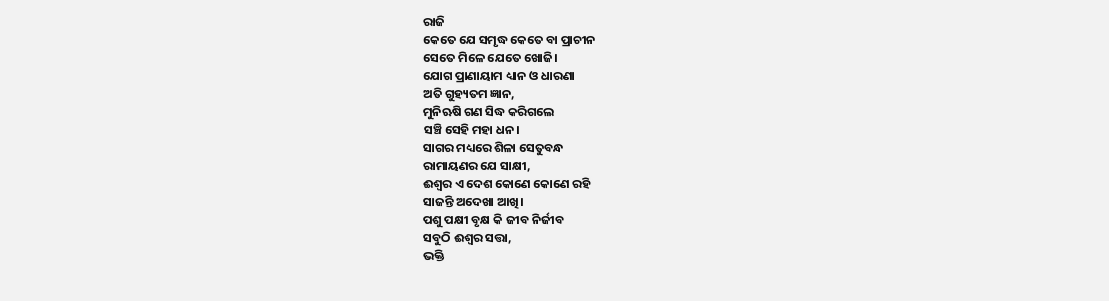ରାଜି
କେତେ ଯେ ସମୃଦ୍ଧ କେତେ ବା ପ୍ରାଚୀନ
ସେତେ ମିଳେ ଯେତେ ଖୋଜି।
ଯୋଗ ପ୍ରାଣାୟାମ ଧ୍ୟାନ ଓ ଧାରଣା
ଅତି ଗୁହ୍ୟତମ ଜ୍ଞାନ,
ମୁନିଋଷି ଗଣ ସିଦ୍ଧ କରିଗଲେ
ସଞ୍ଚି ସେହି ମହା ଧନ।
ସାଗର ମଧ୍ୟରେ ଶିଳା ସେତୁବନ୍ଧ
ରାମାୟଣର ଯେ ସାକ୍ଷୀ,
ଈଶ୍ୱର ଏ ଦେଶ କୋଣେ କୋଣେ ରହି
ସାଜନ୍ତି ଅଦେଖା ଆଖି।
ପଶୁ ପକ୍ଷୀ ବୃକ୍ଷ କି ଜୀବ ନିର୍ଜୀବ
ସବୁଠି ଈଶ୍ୱର ସତ୍ତା,
ଭକ୍ତି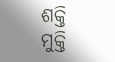ଶକ୍ତି ମୁକ୍ତି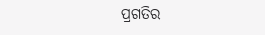ପ୍ରଗତିର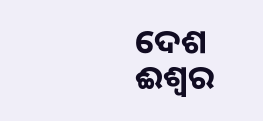ଦେଶ
ଈଶ୍ୱର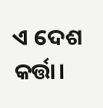ଏ ଦେଶ କର୍ତ୍ତା।